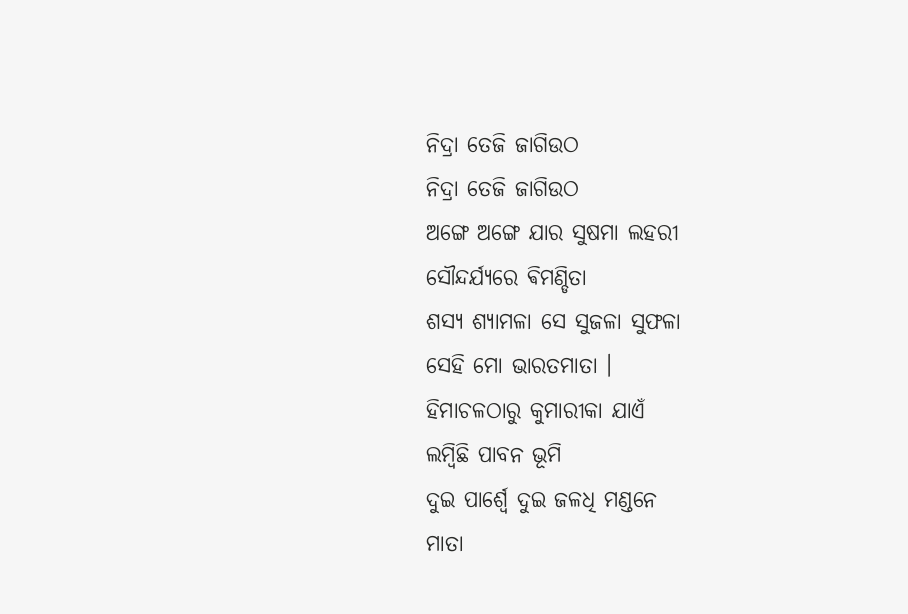ନିଦ୍ରା ତେଜି ଜାଗିଉଠ
ନିଦ୍ରା ତେଜି ଜାଗିଉଠ
ଅଙ୍ଗେ ଅଙ୍ଗେ ଯାର ସୁଷମା ଲହରୀ
ସୌନ୍ଦର୍ଯ୍ୟରେ ଵିମଣ୍ଡିତା
ଶସ୍ୟ ଶ୍ୟାମଳା ସେ ସୁଜଳା ସୁଫଳା
ସେହି ମୋ ଭାରତମାତା ।
ହିମାଚଳଠାରୁ କୁମାରୀକା ଯାଏଁ
ଲମ୍ବିଛି ପାବନ ଭୂମି
ଦୁଇ ପାର୍ଶ୍ଵେ ଦୁଇ ଜଳଧି ମଣ୍ଡନେ
ମାତା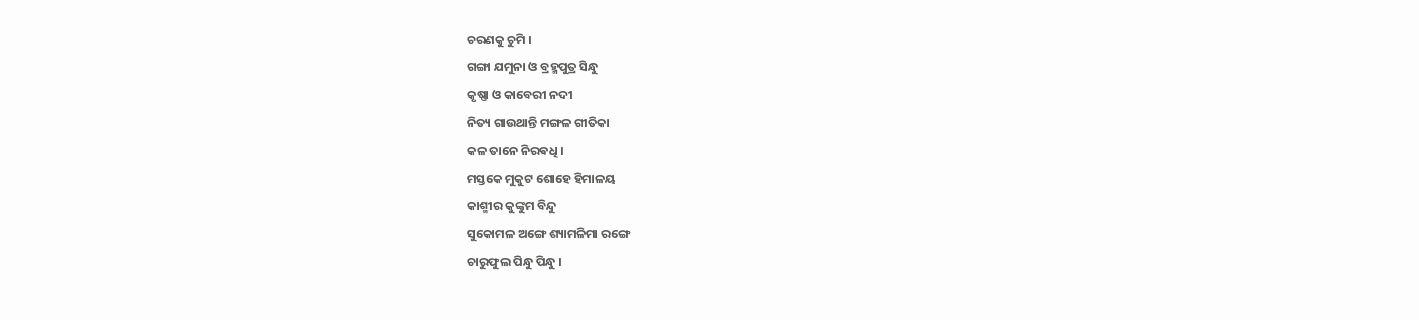ଚରଣକୁ ଚୁମି ।
ଗଙ୍ଗା ଯମୁନା ଓ ବ୍ରହ୍ମପୁତ୍ର ସିନ୍ଧୁ
କୃଷ୍ଣା ଓ କାବେରୀ ନଦୀ
ନିତ୍ୟ ଗାଉଥାନ୍ତି ମଙ୍ଗଳ ଗୀତିକା
କଳ ତାନେ ନିରଵଧି ।
ମସ୍ତକେ ମୁକୁଟ ଶୋହେ ହିମାଳୟ
କାଶ୍ମୀର କୁଙ୍କୁମ ବିନ୍ଦୁ
ସୁକୋମଳ ଅଙ୍ଗେ ଶ୍ୟାମଳିମା ରଙ୍ଗେ
ଚାରୁଫୁଲ ପିନ୍ଧୁ ପିନ୍ଧୁ ।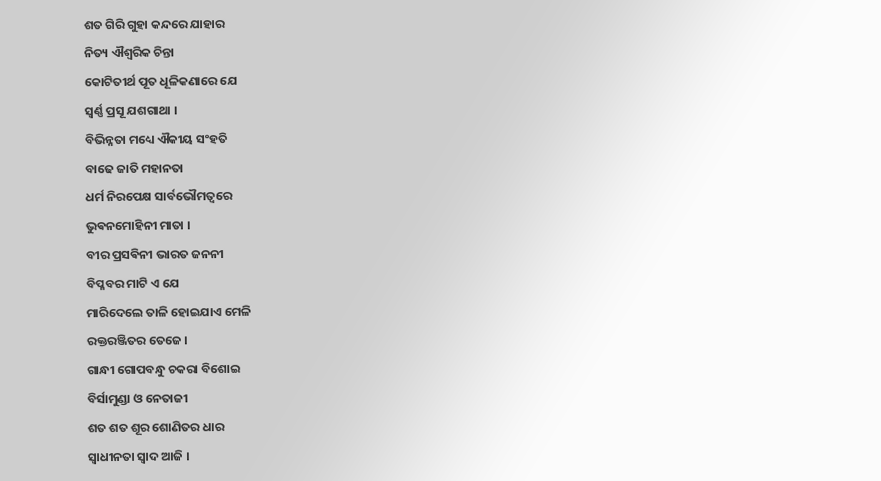ଶତ ଗିରି ଗୁହା କନ୍ଦରେ ଯାହାର
ନିତ୍ୟ ଐଶ୍ଵରିକ ଚିନ୍ତା
କୋଟିତୀର୍ଥ ପୂତ ଧୂଳିକଣାରେ ଯେ
ସ୍ଵର୍ଣ୍ଣ ପ୍ରସୂ ଯଶଗାଥା ।
ବିଭିନ୍ନତା ମଧ୍ୟେ ଐକୀୟ ସଂହତି
ବାଢେ ଜାତି ମହାନତା
ଧର୍ମ ନିରପେକ୍ଷ ସାର୍ବଭୌମତ୍ଵରେ
ଭୁଵନମୋହିନୀ ମାତା ।
ବୀର ପ୍ରସଵିନୀ ଭାରତ ଜନନୀ
ବିପ୍ଳବର ମାଟି ଏ ଯେ
ମାରିଦେଲେ ତାଳି ହୋଇଯାଏ ମେଳି
ରକ୍ତରଞ୍ଜିତର ତେଜେ ।
ଗାନ୍ଧୀ ଗୋପବନ୍ଧୁ ଚକରା ବିଶୋଇ
ବିର୍ସାମୁଣ୍ଡା ଓ ନେତାଜୀ
ଶତ ଶତ ଶୂର ଶୋଣିତର ଧାର
ସ୍ଵାଧୀନତା ସ୍ବାଦ ଆଜି ।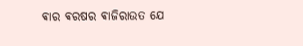ଵାର ଵରଷର ଵାଜିରାଉତ ଯେ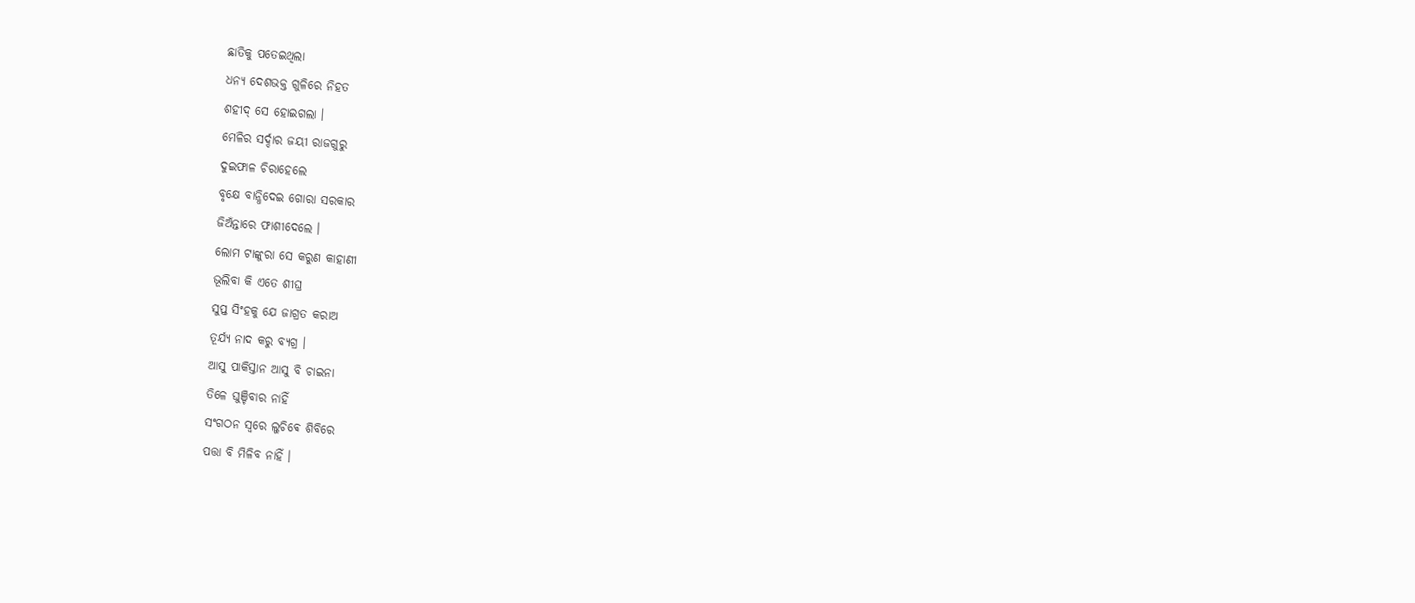ଛାତିକୁ ପତେଇଥିଲା
ଧନ୍ୟ ଦେଶଭକ୍ତ ଗୁଳିରେ ନିହତ
ଶହୀଦ୍ ସେ ହୋଇଗଲା ।
ମେଳିର ସର୍ଦ୍ଦାର ଜୟୀ ରାଜଗୁରୁ
ଦୁଇଫାଳ ଚିରାହେଲେ
ବୃକ୍ଷେ ବାନ୍ଧିଦେଇ ଗୋରା ସରକାର
ଜିଅଁନ୍ତାରେ ଫାଶୀଦେଲେ ।
ଲୋମ ଟାଙ୍କୁରା ସେ କରୁଣ କାହାଣୀ
ଭୂଲିବା କି ଏତେ ଶୀଘ୍ର
ସୁପ୍ତ ସିଂହକୁ ଯେ ଜାଗ୍ରତ କରାଅ
ତୂର୍ଯ୍ୟ ନାଦ କରୁ ବ୍ୟଗ୍ର ।
ଆସୁ ପାକିସ୍ତାନ ଆସୁ ବି ଚାଇନା
ତିଳେ ଘୁଞ୍ଚିବାର ନାହିଁ
ସଂଗଠନ ସ୍ଵରେ ଲୁଚିଵେ ଶିବିରେ
ପତ୍ତା ବି ମିଳିବ ନାହିଁ ।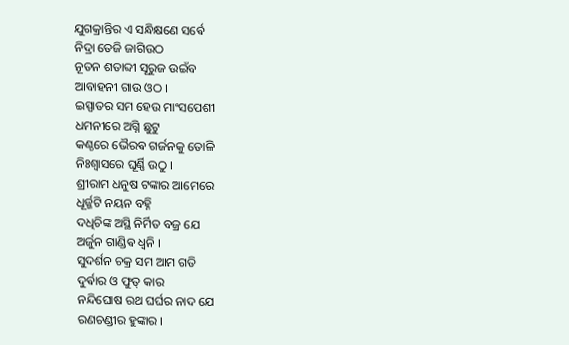ଯୁଗକ୍ରାନ୍ତିର ଏ ସନ୍ଧିକ୍ଷଣେ ସର୍ଵେ
ନିଦ୍ରା ତେଜି ଜାଗିଉଠ
ନୂତନ ଶତାବ୍ଦୀ ସୂରୁଜ ଉଇଁବ
ଆବାହନୀ ଗାଉ ଓଠ ।
ଇସ୍ପାତର ସମ ହେଉ ମାଂସପେଶୀ
ଧମନୀରେ ଅଗ୍ନି ଛୁଟୁ
କଣ୍ଠରେ ଭୈରଵ ଗର୍ଜନକୁ ତୋଳି
ନିଃଶ୍ଵାସରେ ଘୂର୍ଣ୍ଣି ଉଠୁ ।
ଶ୍ରୀରାମ ଧନୁଷ ଟଙ୍କାର ଆମେରେ
ଧୂର୍ଜ୍ଜଟି ନୟନ ବହ୍ନି
ଦଧିଚିଙ୍କ ଅସ୍ଥି ନିର୍ମିତ ବଜ୍ର ଯେ
ଅର୍ଜୁନ ଗାଣ୍ଡିଵ ଧ୍ଵନି ।
ସୁଦର୍ଶନ ଚକ୍ର ସମ ଆମ ଗତି
ଦୁର୍ଵାର ଓ ଫୁତ୍ କାର
ନନ୍ଦିଘୋଷ ରଥ ଘର୍ଘର ନାଦ ଯେ
ରଣଚଣ୍ଡୀର ହୁଙ୍କାର ।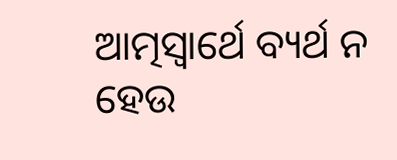ଆତ୍ମସ୍ଵାର୍ଥେ ବ୍ୟର୍ଥ ନ ହେଉ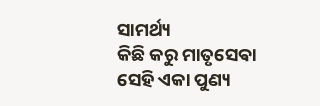ସାମର୍ଥ୍ୟ
କିଛି କରୁ ମାତୃସେଵା
ସେହି ଏକା ପୁଣ୍ୟ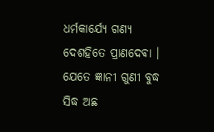ଧର୍ମକାର୍ଯ୍ୟେ ଗଣ୍ୟ
ଦେଶହିତେ ପ୍ରାଣଦେଵା ।
ଯେତେ ଜ୍ଞାନୀ ଗୁଣୀ ବୁଦ୍ଧ ସିଦ୍ଧ ଅଛ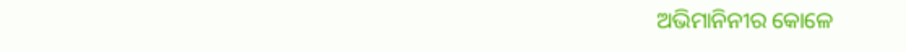ଅଭିମାନିନୀର କୋଳେ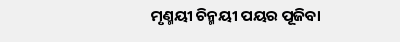ମୃଣ୍ମୟୀ ଚିନ୍ମୟୀ ପୟର ପୂଜିବା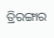ତ୍ରିରଙ୍ଗାର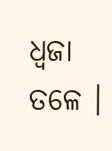ଧ୍ଵଜା ତଳେ ।